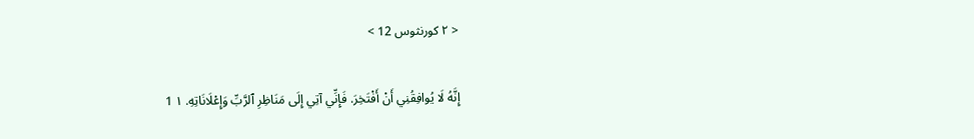< ٢ كورنثوس 12 >

إِنَّهُ لَا يُوافِقُنِي أَنْ أَفْتَخِرَ. فَإِنِّي آتِي إِلَى مَنَاظِرِ ٱلرَّبِّ وَإِعْلَانَاتِهِ. ١ 1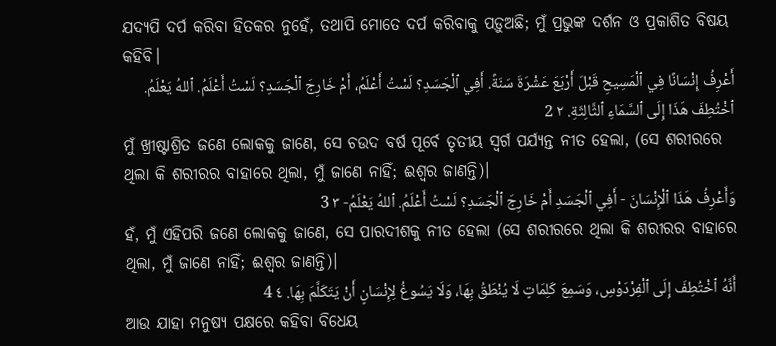ଯଦ୍ୟପି ଦର୍ପ କରିବା ହିତକର ନୁହେଁ, ତଥାପି ମୋତେ ଦର୍ପ କରିବାକୁ ପଡ଼ୁଅଛି; ମୁଁ ପ୍ରଭୁଙ୍କ ଦର୍ଶନ ଓ ପ୍ରକାଶିତ ବିଷୟ କହିବି।
أَعْرِفُ إِنْسَانًا فِي ٱلْمَسِيحِ قَبْلَ أَرْبَعَ عَشْرَةَ سَنَةً. أَفِي ٱلْجَسَدِ؟ لَسْتُ أَعْلَمُ، أَمْ خَارِجَ ٱلْجَسَدِ؟ لَسْتُ أَعْلَمُ. ٱللهُ يَعْلَمُ. ٱخْتُطِفَ هَذَا إِلَى ٱلسَّمَاءِ ٱلثَّالِثَةِ. ٢ 2
ମୁଁ ଖ୍ରୀଷ୍ଟାଶ୍ରିତ ଜଣେ ଲୋକକୁ ଜାଣେ, ସେ ଚଉଦ ବର୍ଷ ପୂର୍ବେ ତୃତୀୟ ସ୍ୱର୍ଗ ପର୍ଯ୍ୟନ୍ତ ନୀତ ହେଲା, (ସେ ଶରୀରରେ ଥିଲା କି ଶରୀରର ବାହାରେ ଥିଲା, ମୁଁ ଜାଣେ ନାହିଁ; ଈଶ୍ବର ଜାଣନ୍ତି)।
وَأَعْرِفُ هَذَا ٱلْإِنْسَانَ - أَفِي ٱلْجَسَدِ أَمْ خَارِجَ ٱلْجَسَدِ؟ لَسْتُ أَعْلَمُ. ٱللهُ يَعْلَمُ- ٣ 3
ହଁ, ମୁଁ ଏହିପରି ଜଣେ ଲୋକକୁ ଜାଣେ, ସେ ପାରଦୀଶକୁ ନୀତ ହେଲା (ସେ ଶରୀରରେ ଥିଲା କି ଶରୀରର ବାହାରେ ଥିଲା, ମୁଁ ଜାଣେ ନାହିଁ; ଈଶ୍ବର ଜାଣନ୍ତି)।
أَنَّهُ ٱخْتُطِفَ إِلَى ٱلْفِرْدَوْسِ، وَسَمِعَ كَلِمَاتٍ لَا يُنْطَقُ بِهَا، وَلَا يَسُوغُ لِإِنْسَانٍ أَنْ يَتَكَلَّمَ بِهَا. ٤ 4
ଆଉ ଯାହା ମନୁଷ୍ୟ ପକ୍ଷରେ କହିବା ବିଧେୟ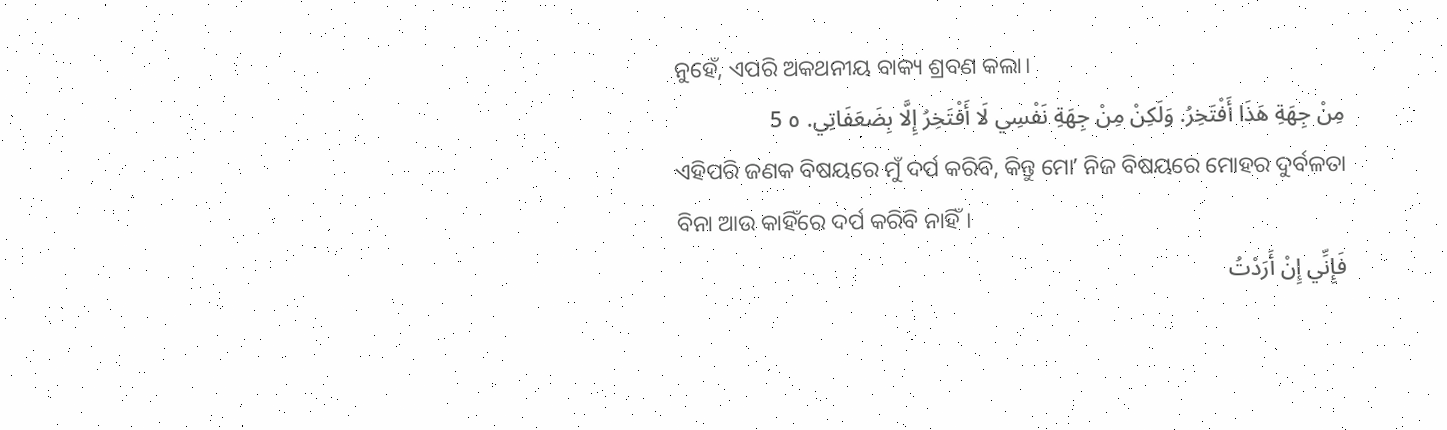ନୁହେଁ, ଏପରି ଅକଥନୀୟ ବାକ୍ୟ ଶ୍ରବଣ କଲା।
مِنْ جِهَةِ هَذَا أَفْتَخِرُ. وَلَكِنْ مِنْ جِهَةِ نَفْسِي لَا أَفْتَخِرُ إِلَّا بِضَعَفَاتِي. ٥ 5
ଏହିପରି ଜଣକ ବିଷୟରେ ମୁଁ ଦର୍ପ କରିବି, କିନ୍ତୁ ମୋʼ ନିଜ ବିଷୟରେ ମୋହର ଦୁର୍ବଳତା ବିନା ଆଉ କାହିଁରେ ଦର୍ପ କରିବି ନାହିଁ।
فَإِنِّي إِنْ أَرَدْتُ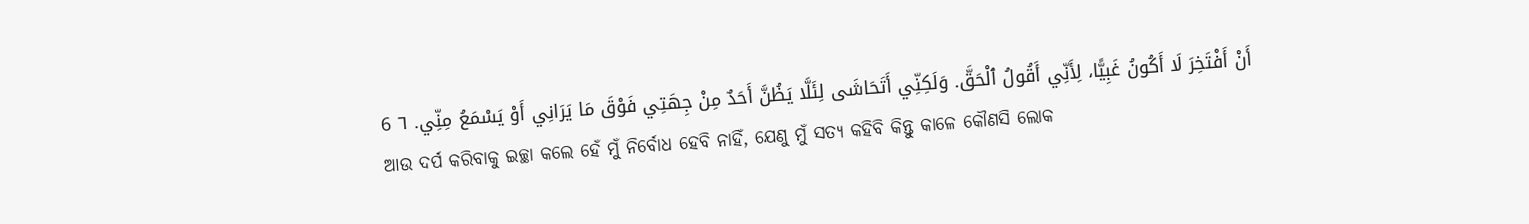أَنْ أَفْتَخِرَ لَا أَكُونُ غَبِيًّا، لِأَنِّي أَقُولُ ٱلْحَقَّ. وَلَكِنِّي أَتَحَاشَى لِئَلَّا يَظُنَّ أَحَدٌ مِنْ جِهَتِي فَوْقَ مَا يَرَانِي أَوْ يَسْمَعُ مِنِّي. ٦ 6
ଆଉ ଦର୍ପ କରିବାକୁ ଇଚ୍ଛା କଲେ ହେଁ ମୁଁ ନିର୍ବୋଧ ହେବି ନାହିଁ, ଯେଣୁ ମୁଁ ସତ୍ୟ କହିବି କିନ୍ତୁ କାଳେ କୌଣସି ଲୋକ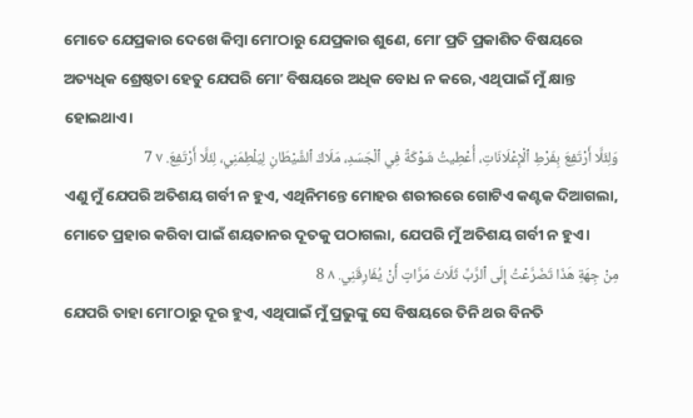ମୋତେ ଯେପ୍ରକାର ଦେଖେ କିମ୍ବା ମୋʼଠାରୁ ଯେପ୍ରକାର ଶୁଣେ, ମୋʼ ପ୍ରତି ପ୍ରକାଶିତ ବିଷୟରେ ଅତ୍ୟଧିକ ଶ୍ରେଷ୍ଠତା ହେତୁ ଯେପରି ମୋʼ ବିଷୟରେ ଅଧିକ ବୋଧ ନ କରେ, ଏଥିପାଇଁ ମୁଁ କ୍ଷାନ୍ତ ହୋଇଥାଏ।
وَلِئَلَّا أَرْتَفِعَ بِفَرْطِ ٱلْإِعْلَانَاتِ، أُعْطِيتُ شَوْكَةً فِي ٱلْجَسَدِ، مَلَاكَ ٱلشَّيْطَانِ لِيَلْطِمَنِي، لِئَلَّا أَرْتَفِعَ. ٧ 7
ଏଣୁ ମୁଁ ଯେପରି ଅତିଶୟ ଗର୍ବୀ ନ ହୁଏ, ଏଥିନିମନ୍ତେ ମୋହର ଶରୀରରେ ଗୋଟିଏ କଣ୍ଟକ ଦିଆଗଲା, ମୋତେ ପ୍ରହାର କରିବା ପାଇଁ ଶୟତାନର ଦୂତକୁ ପଠାଗଲା, ଯେପରି ମୁଁ ଅତିଶୟ ଗର୍ବୀ ନ ହୁଏ।
مِنْ جِهَةِ هَذَا تَضَرَّعْتُ إِلَى ٱلرَّبِّ ثَلَاثَ مَرَّاتٍ أَنْ يُفَارِقَنِي. ٨ 8
ଯେପରି ତାହା ମୋʼଠାରୁ ଦୂର ହୁଏ, ଏଥିପାଇଁ ମୁଁ ପ୍ରଭୁଙ୍କୁ ସେ ବିଷୟରେ ତିନି ଥର ବିନତି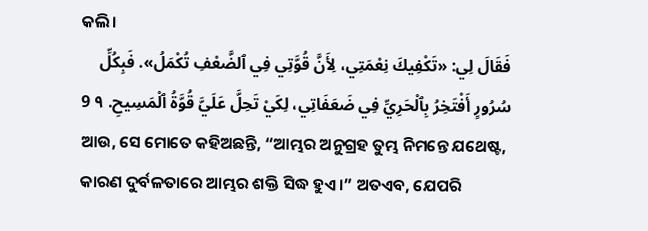କଲି।
فَقَالَ لِي: «تَكْفِيكَ نِعْمَتِي، لِأَنَّ قُوَّتِي فِي ٱلضَّعْفِ تُكْمَلُ». فَبِكُلِّ سُرُورٍ أَفْتَخِرُ بِٱلْحَرِيِّ فِي ضَعَفَاتِي، لِكَيْ تَحِلَّ عَلَيَّ قُوَّةُ ٱلْمَسِيحِ. ٩ 9
ଆଉ, ସେ ମୋତେ କହିଅଛନ୍ତି, “ଆମ୍ଭର ଅନୁଗ୍ରହ ତୁମ୍ଭ ନିମନ୍ତେ ଯଥେଷ୍ଟ, କାରଣ ଦୁର୍ବଳତାରେ ଆମ୍ଭର ଶକ୍ତି ସିଦ୍ଧ ହୁଏ।” ଅତଏବ, ଯେପରି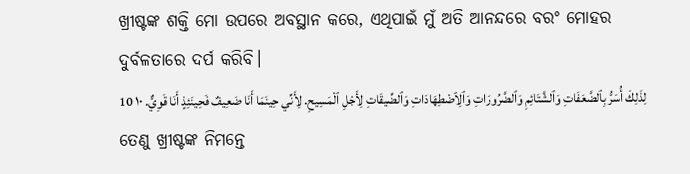ଖ୍ରୀଷ୍ଟଙ୍କ ଶକ୍ତି ମୋ ଉପରେ ଅବସ୍ଥାନ କରେ, ଏଥିପାଇଁ ମୁଁ ଅତି ଆନନ୍ଦରେ ବରଂ ମୋହର ଦୁର୍ବଳତାରେ ଦର୍ପ କରିବି।
لِذَلِكَ أُسَرُّ بِٱلضَّعَفَاتِ وَٱلشَّتَائِمِ وَٱلضَّرُورَاتِ وَٱلِٱضْطِهَادَاتِ وَٱلضِّيقَاتِ لِأَجْلِ ٱلْمَسِيحِ. لِأَنِّي حِينَمَا أَنَا ضَعِيفٌ فَحِينَئِذٍ أَنَا قَوِيٌّ. ١٠ 10
ତେଣୁ ଖ୍ରୀଷ୍ଟଙ୍କ ନିମନ୍ତେ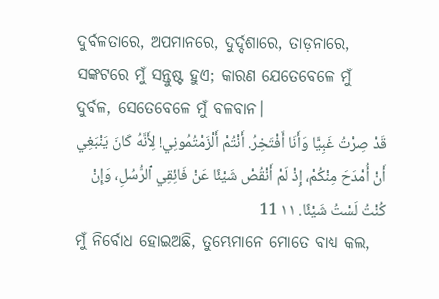ଦୁର୍ବଳତାରେ, ଅପମାନରେ, ଦୁର୍ଦ୍ଦଶାରେ, ତାଡ଼ନାରେ, ସଙ୍କଟରେ ମୁଁ ସନ୍ତୁଷ୍ଟ ହୁଏ; କାରଣ ଯେତେବେଳେ ମୁଁ ଦୁର୍ବଳ, ସେତେବେଳେ ମୁଁ ବଳବାନ।
قَدْ صِرْتُ غَبِيًّا وَأَنَا أَفْتَخِرُ. أَنْتُمْ أَلْزَمْتُمُونِي! لِأَنَّهُ كَانَ يَنْبَغِي أَنْ أُمْدَحَ مِنْكُمْ، إِذْ لَمْ أَنْقُصْ شَيْئًا عَنْ فَائِقِي ٱلرُّسُلِ، وَإِنْ كُنْتُ لَسْتُ شَيْئًا. ١١ 11
ମୁଁ ନିର୍ବୋଧ ହୋଇଅଛି, ତୁମ୍ଭେମାନେ ମୋତେ ବାଧ୍ୟ କଲ,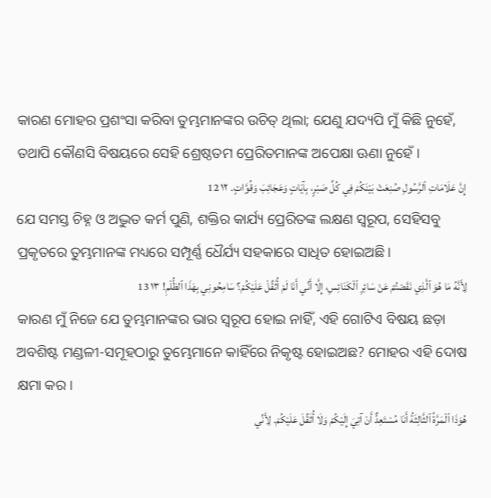କାରଣ ମୋହର ପ୍ରଶଂସା କରିବା ତୁମ୍ଭମାନଙ୍କର ଉଚିତ୍ ଥିଲା; ଯେଣୁ ଯଦ୍ୟପି ମୁଁ କିଛି ନୁହେଁ, ତଥାପି କୌଣସି ବିଷୟରେ ସେହି ଶ୍ରେଷ୍ଠତମ ପ୍ରେରିତମାନଙ୍କ ଅପେକ୍ଷା ଊଣା ନୁହେଁ।
إِنَّ عَلَامَاتِ ٱلرَّسُولِ صُنِعَتْ بَيْنَكُمْ فِي كُلِّ صَبْرٍ، بِآيَاتٍ وَعَجَائِبَ وَقُوَّاتٍ. ١٢ 12
ଯେ ସମସ୍ତ ଚିହ୍ନ ଓ ଅଦ୍ଭୁତ କର୍ମ ପୁଣି, ଶକ୍ତିର କାର୍ଯ୍ୟ ପ୍ରେରିତଙ୍କ ଲକ୍ଷଣ ସ୍ୱରୂପ, ସେହିସବୁ ପ୍ରକୃତରେ ତୁମ୍ଭମାନଙ୍କ ମଧ୍ୟରେ ସମ୍ପୂର୍ଣ୍ଣ ଧୈର୍ଯ୍ୟ ସହକାରେ ସାଧିତ ହୋଇଅଛି।
لِأَنَّهُ مَا هُوَ ٱلَّذِي نَقَصْتُمْ عَنْ سَائِرِ ٱلْكَنَائِسِ، إِلَّا أَنِّي أَنَا لَمْ أُثَقِّلْ عَلَيْكُمْ؟ سَامِحُونِي بِهَذَا ٱلظُّلْمِ! ١٣ 13
କାରଣ ମୁଁ ନିଜେ ଯେ ତୁମ୍ଭମାନଙ୍କର ଭାର ସ୍ୱରୂପ ହୋଇ ନାହିଁ, ଏହି ଗୋଟିଏ ବିଷୟ ଛଡ଼ା ଅବଶିଷ୍ଟ ମଣ୍ଡଳୀ-ସମୂହଠାରୁ ତୁମ୍ଭେମାନେ କାହିଁରେ ନିକୃଷ୍ଟ ହୋଇଅଛ? ମୋହର ଏହି ଦୋଷ କ୍ଷମା କର।
هُوَذَا ٱلْمَرَّةُ ٱلثَّالِثَةُ أَنَا مُسْتَعِدٌّ أَنْ آتِيَ إِلَيْكُمْ وَلَا أُثَقِّلَ عَلَيْكُمْ. لِأَنِّي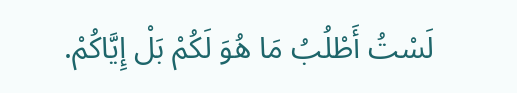لَسْتُ أَطْلُبُ مَا هُوَ لَكُمْ بَلْ إِيَّاكُمْ.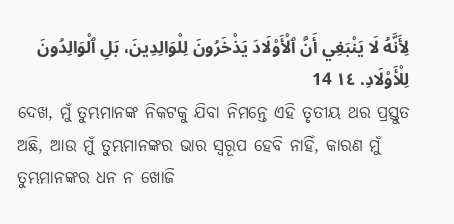لِأَنَّهُ لَا يَنْبَغِي أَنَّ ٱلْأَوْلَادَ يَذْخَرُونَ لِلْوَالِدِينَ، بَلِ ٱلْوَالِدُونَ لِلْأَوْلَادِ. ١٤ 14
ଦେଖ, ମୁଁ ତୁମ୍ଭମାନଙ୍କ ନିକଟକୁ ଯିବା ନିମନ୍ତେ ଏହି ତୃତୀୟ ଥର ପ୍ରସ୍ତୁତ ଅଛି, ଆଉ ମୁଁ ତୁମ୍ଭମାନଙ୍କର ଭାର ସ୍ୱରୂପ ହେବି ନାହିଁ, କାରଣ ମୁଁ ତୁମ୍ଭମାନଙ୍କର ଧନ ନ ଖୋଜି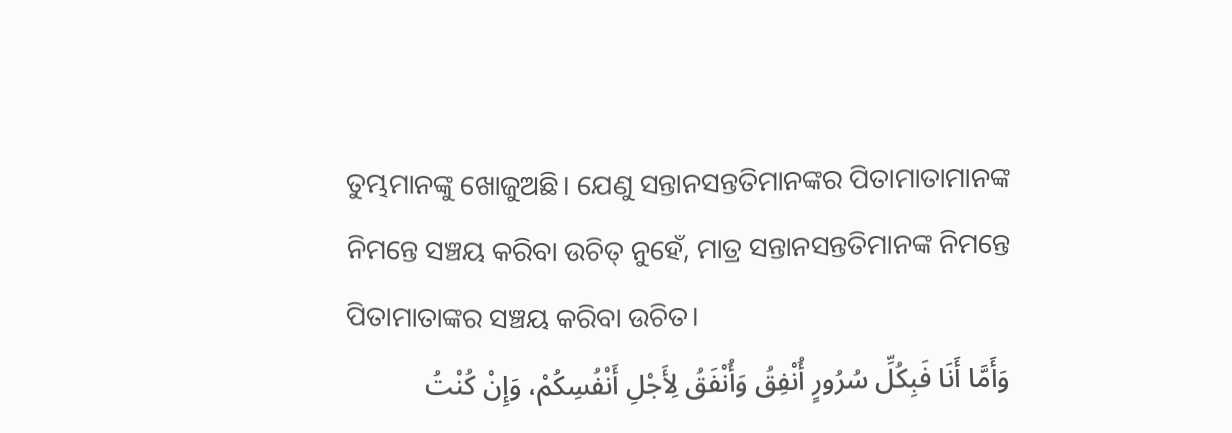ତୁମ୍ଭମାନଙ୍କୁ ଖୋଜୁଅଛି। ଯେଣୁ ସନ୍ତାନସନ୍ତତିମାନଙ୍କର ପିତାମାତାମାନଙ୍କ ନିମନ୍ତେ ସଞ୍ଚୟ କରିବା ଉଚିତ୍ ନୁହେଁ, ମାତ୍ର ସନ୍ତାନସନ୍ତତିମାନଙ୍କ ନିମନ୍ତେ ପିତାମାତାଙ୍କର ସଞ୍ଚୟ କରିବା ଉଚିତ।
وَأَمَّا أَنَا فَبِكُلِّ سُرُورٍ أُنْفِقُ وَأُنْفَقُ لِأَجْلِ أَنْفُسِكُمْ، وَإِنْ كُنْتُ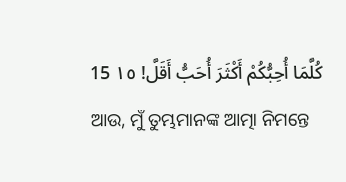كُلَّمَا أُحِبُّكُمْ أَكْثَرَ أُحَبُّ أَقَلَّ! ١٥ 15
ଆଉ, ମୁଁ ତୁମ୍ଭମାନଙ୍କ ଆତ୍ମା ନିମନ୍ତେ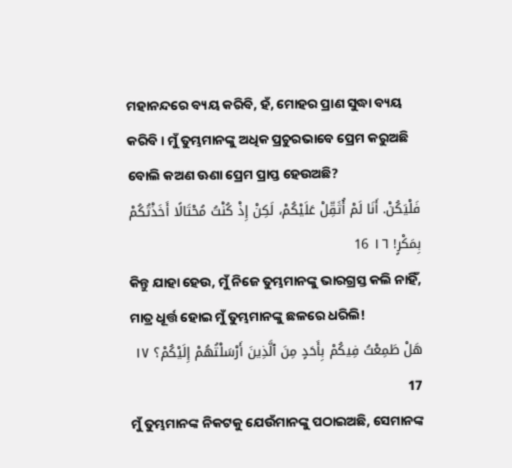ମହାନନ୍ଦରେ ବ୍ୟୟ କରିବି, ହଁ, ମୋହର ପ୍ରାଣ ସୁଦ୍ଧା ବ୍ୟୟ କରିବି। ମୁଁ ତୁମ୍ଭମାନଙ୍କୁ ଅଧିକ ପ୍ରଚୁରଭାବେ ପ୍ରେମ କରୁଅଛି ବୋଲି କଅଣ ଊଣା ପ୍ରେମ ପ୍ରାପ୍ତ ହେଉଅଛି?
فَلْيَكُنْ. أَنَا لَمْ أُثَقِّلْ عَلَيْكُمْ، لَكِنْ إِذْ كُنْتُ مُحْتَالًا أَخَذْتُكُمْ بِمَكْرٍ! ١٦ 16
କିନ୍ତୁ ଯାହା ହେଉ, ମୁଁ ନିଜେ ତୁମ୍ଭମାନଙ୍କୁ ଭାରଗ୍ରସ୍ତ କଲି ନାହିଁ, ମାତ୍ର ଧୂର୍ତ୍ତ ହୋଇ ମୁଁ ତୁମ୍ଭମାନଙ୍କୁ ଛଳରେ ଧରିଲି!
هَلْ طَمِعْتُ فِيكُمْ بِأَحَدٍ مِنَ ٱلَّذِينَ أَرْسَلْتُهُمْ إِلَيْكُمْ؟ ١٧ 17
ମୁଁ ତୁମ୍ଭମାନଙ୍କ ନିକଟକୁ ଯେଉଁମାନଙ୍କୁ ପଠାଇଅଛି, ସେମାନଙ୍କ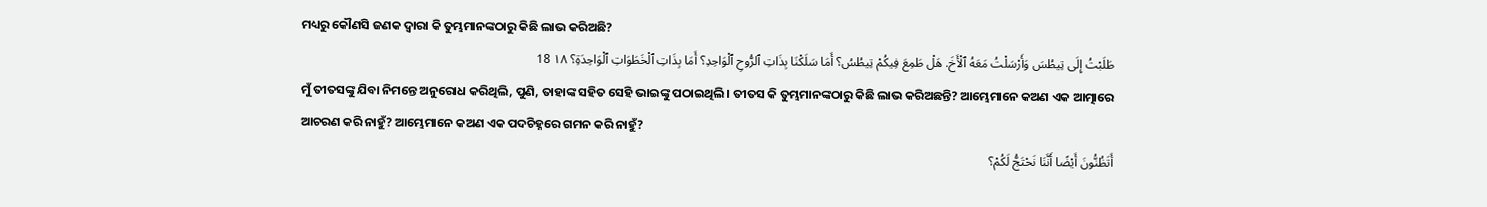ମଧ୍ୟରୁ କୌଣସି ଜଣକ ଦ୍ୱାରା କି ତୁମ୍ଭମାନଙ୍କଠାରୁ କିଛି ଲାଭ କରିଅଛି?
طَلَبْتُ إِلَى تِيطُسَ وَأَرْسَلْتُ مَعَهُ ٱلْأَخَ. هَلْ طَمِعَ فِيكُمْ تِيطُسُ؟ أَمَا سَلَكْنَا بِذَاتِ ٱلرُّوحِ ٱلْوَاحِدِ؟ أَمَا بِذَاتِ ٱلْخَطَوَاتِ ٱلْوَاحِدَةِ؟ ١٨ 18
ମୁଁ ତୀତସଙ୍କୁ ଯିବା ନିମନ୍ତେ ଅନୁରୋଧ କରିଥିଲି, ପୁଣି, ତାହାଙ୍କ ସହିତ ସେହି ଭାଇଙ୍କୁ ପଠାଇଥିଲି। ତୀତସ କି ତୁମ୍ଭମାନଙ୍କଠାରୁ କିଛି ଲାଭ କରିଅଛନ୍ତି? ଆମ୍ଭେମାନେ କଅଣ ଏକ ଆତ୍ମାରେ ଆଚରଣ କରି ନାହୁଁ? ଆମ୍ଭେମାନେ କଅଣ ଏକ ପଦଚିହ୍ନରେ ଗମନ କରି ନାହୁଁ?
أَتَظُنُّونَ أَيْضًا أَنَّنَا نَحْتَجُّ لَكُمْ؟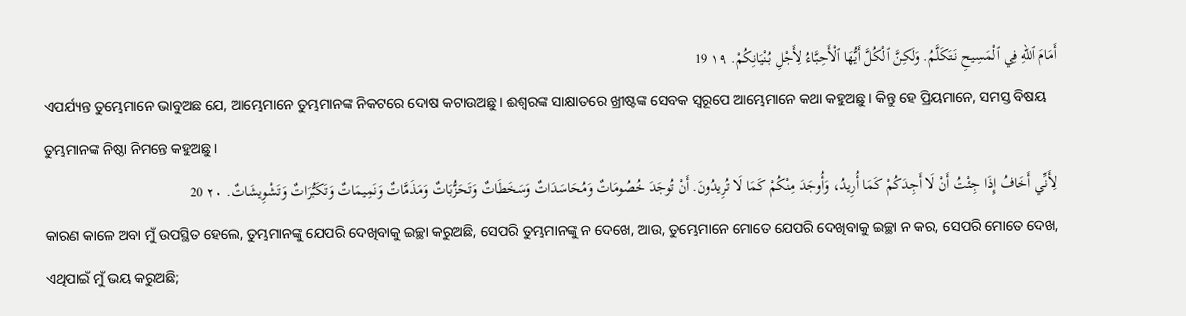أَمَامَ ٱللهِ فِي ٱلْمَسِيحِ نَتَكَلَّمُ. وَلَكِنَّ ٱلْكُلَّ أَيُّهَا ٱلْأَحِبَّاءُ لِأَجْلِ بُنْيَانِكُمْ. ١٩ 19
ଏପର୍ଯ୍ୟନ୍ତ ତୁମ୍ଭେମାନେ ଭାବୁଅଛ ଯେ, ଆମ୍ଭେମାନେ ତୁମ୍ଭମାନଙ୍କ ନିକଟରେ ଦୋଷ କଟାଉଅଛୁ। ଈଶ୍ବରଙ୍କ ସାକ୍ଷାତରେ ଖ୍ରୀଷ୍ଟଙ୍କ ସେବକ ସ୍ୱରୂପେ ଆମ୍ଭେମାନେ କଥା କହୁଅଛୁ। କିନ୍ତୁ ହେ ପ୍ରିୟମାନେ, ସମସ୍ତ ବିଷୟ ତୁମ୍ଭମାନଙ୍କ ନିଷ୍ଠା ନିମନ୍ତେ କହୁଅଛୁ।
لِأَنِّي أَخَافُ إِذَا جِئْتُ أَنْ لَا أَجِدَكُمْ كَمَا أُرِيدُ، وَأُوجَدَ مِنْكُمْ كَمَا لَا تُرِيدُونَ. أَنْ تُوجَدَ خُصُومَاتٌ وَمُحَاسَدَاتٌ وَسَخَطَاتٌ وَتَحَزُّبَاتٌ وَمَذَمَّاتٌ وَنَمِيمَاتٌ وَتَكَبُّرَاتٌ وَتَشْوِيشَاتٌ. ٢٠ 20
କାରଣ କାଳେ ଅବା ମୁଁ ଉପସ୍ଥିତ ହେଲେ, ତୁମ୍ଭମାନଙ୍କୁ ଯେପରି ଦେଖିବାକୁ ଇଚ୍ଛା କରୁଅଛି, ସେପରି ତୁମ୍ଭମାନଙ୍କୁ ନ ଦେଖେ, ଆଉ, ତୁମ୍ଭେମାନେ ମୋତେ ଯେପରି ଦେଖିବାକୁ ଇଚ୍ଛା ନ କର, ସେପରି ମୋତେ ଦେଖ, ଏଥିପାଇଁ ମୁଁ ଭୟ କରୁଅଛି;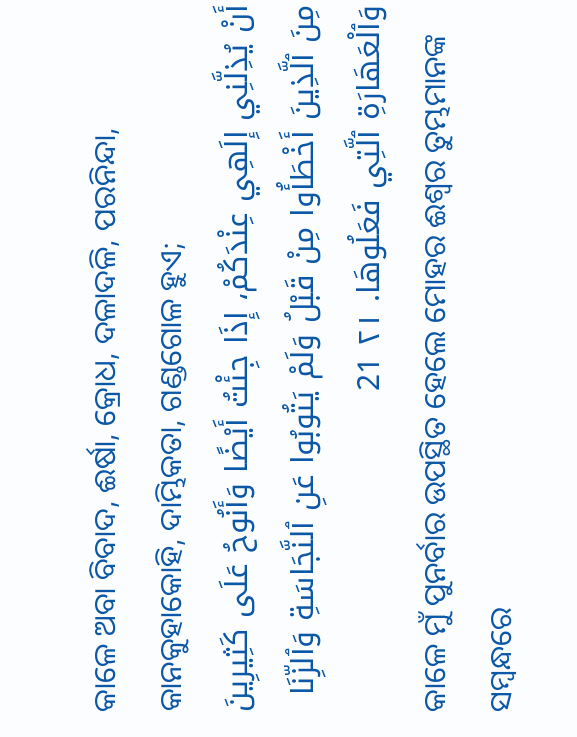କାଳେ ଅବା ବିବାଦ, ଈର୍ଷା, କ୍ରୋଧ, ଦଳାଦଳି, ପରନିନ୍ଦା, କାନକୁହାକୋହି, ଦାମ୍ଭିକତା, ଗଣ୍ଡଗୋଳ ହୁଏ;
أَنْ يُذِلَّنِي إِلَهِي عِنْدَكُمْ، إِذَا جِئْتُ أَيْضًا وَأَنُوحُ عَلَى كَثِيرِينَ مِنَ ٱلَّذِينَ أَخْطَأُوا مِنْ قَبْلُ وَلَمْ يَتُوبُوا عَنِ ٱلنَّجَاسَةِ وَٱلزِّنَا وَٱلْعَهَارَةِ ٱلَّتِي فَعَلُوهَا. ٢١ 21
କାଳେ ମୁଁ ପୁନର୍ବାର ଉପସ୍ଥିତ ହେଲେ ମୋହର ଈଶ୍ବର ତୁମ୍ଭମାନଙ୍କ ସମ୍ବନ୍ଧରେ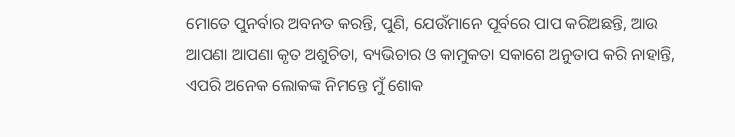ମୋତେ ପୁନର୍ବାର ଅବନତ କରନ୍ତି, ପୁଣି, ଯେଉଁମାନେ ପୂର୍ବରେ ପାପ କରିଅଛନ୍ତି, ଆଉ ଆପଣା ଆପଣା କୃତ ଅଶୁଚିତା, ବ୍ୟଭିଚାର ଓ କାମୁକତା ସକାଶେ ଅନୁତାପ କରି ନାହାନ୍ତି, ଏପରି ଅନେକ ଲୋକଙ୍କ ନିମନ୍ତେ ମୁଁ ଶୋକ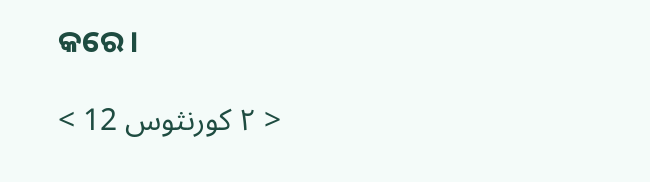କରେ।

< ٢ كورنثوس 12 >